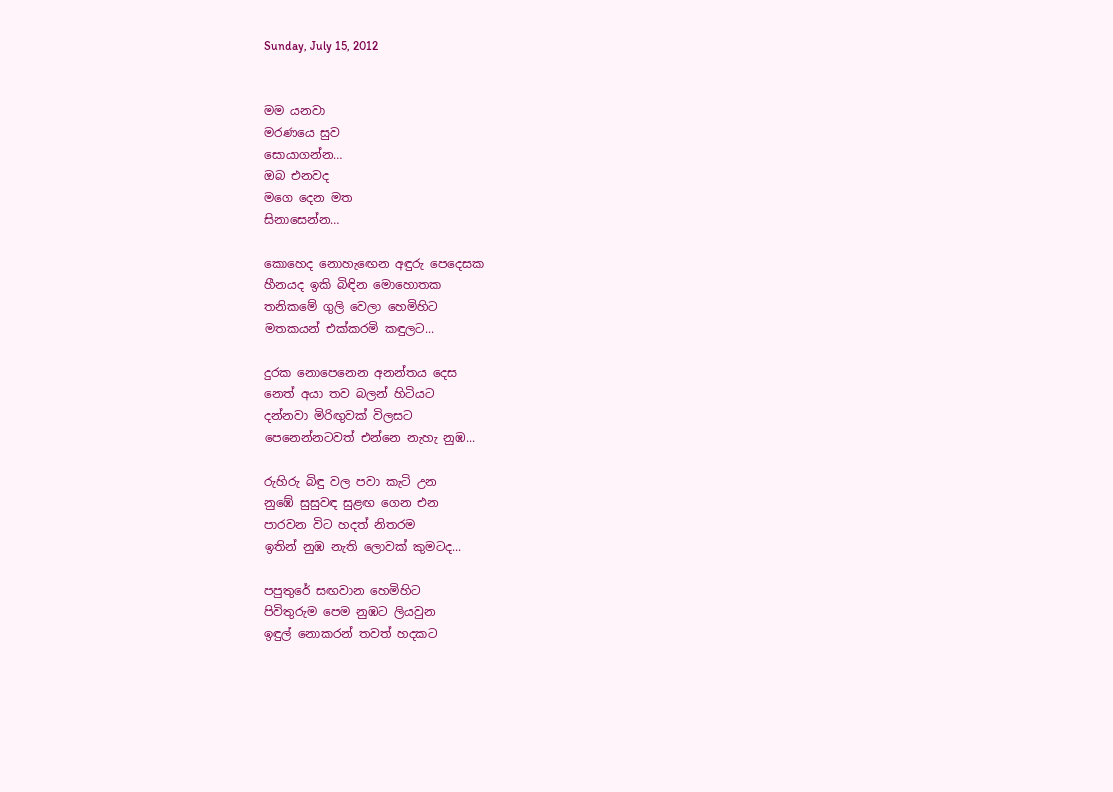Sunday, July 15, 2012


මම යනවා
මරණයෙ සුව
සොයාගන්න…
ඔබ එනවද
මගෙ දෙන මත
සිනාසෙන්න…

කොහෙද නොහැඟෙන අඳුරු පෙදෙසක
හීනයද ඉකි බිඳින මොහොතක
තනිකමේ ගුලි වෙලා හෙමිහිට
මතකයන් එක්කරමි කඳුලට...

දුරක නොපෙනෙන අනන්තය දෙස
නෙත් අයා තව බලන් හිටියට
දන්නවා මිරිඟුවක් විලසට
පෙනෙන්නටවත් එන්නෙ නැහැ නුඹ...

රුහිරු බිඳු වල පවා කැටි උන
නුඹේ සුසුවඳ සුළඟ ගෙන එන
පාරවන විට හදත් නිතරම
ඉතින් නුඹ නැති ලොවක් කුමටද...

පපුතුරේ සඟවාන හෙමිහිට
පිවිතුරුම පෙම නුඹට ලියවුන
ඉඳුල් නොකරන් තවත් හදකට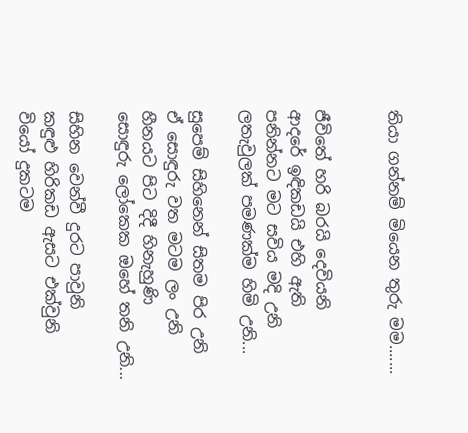තියා ගන්නම් මියෙන තුරු මම.......


ජීවිතේ හරි බරයි දෙවියනි
ආදරේ ඉඳිකඩයි එහි ඇති
පනින්නට මට සවිය මදි උනි
ලතැවුලක් පමණක්ම හිමි උනි...

සුපෙම් සිහිනෙන් සිතම පිර උනි
ඒ සොඳුරු වත මටම ලං උනි
හීනයට පිට දිදී හිනැහුණි
සොඳුරු ලෝකෙක ඔහේ තනි උනි...

සිහින වෙන්වී දුරට පාවුනි
කඳුළු හිරිකඩ ඇසට එක්වුනි
වියෝ දුකටම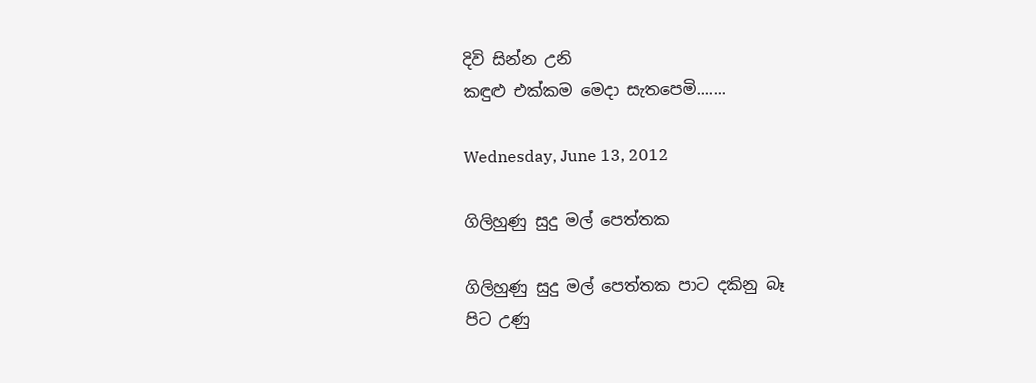දිවි සින්න උනි
කඳුළු එක්කම මෙදා සැතපෙමි.......

Wednesday, June 13, 2012

ගිලිහුණු සුදු මල් පෙත්තක

ගිලිහුණු සුදු මල් පෙත්තක පාට දකිනු බෑ
පිට උණු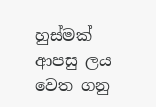හුස්මක් ආපසු ලය වෙත ගනු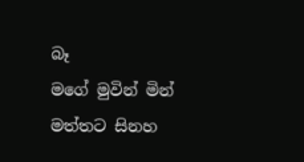බෑ
මගේ මුවින් මින් මත්තට සිනහ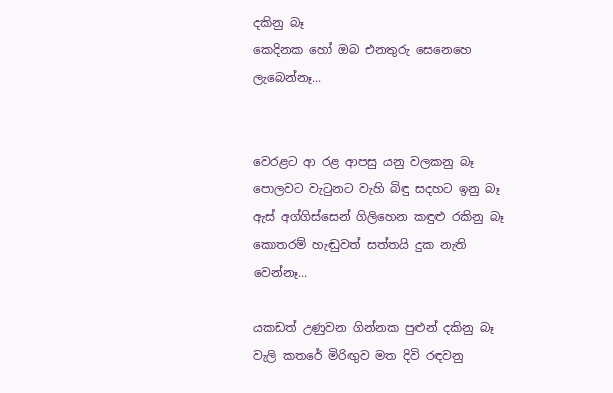දකිනු බෑ
කෙදිනක හෝ ඔබ එනතුරු සෙනෙහෙ ලැබෙන්නෑ...


වෙරළට ආ රළ ආපසු යනු වලකනු බෑ
පොලවට වැටුනට වැහි බිඳු සදහට ඉනු බෑ
ඇස් අග්ගිස්සෙන් ගිලිහෙන කඳුළු රකිනු බෑ
කොතරම් හැඬුවත් සත්තයි දුක නැති වෙන්නෑ...

යකඩත් උණුවන ගින්නක පුළුන් දකිනු බෑ
වැලි කතරේ මිරිඟුව මත දිවි රඳවනු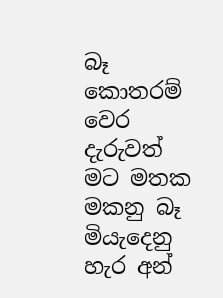බෑ
කොතරම් වෙර දැරුවත් මට මතක මකනු බෑ
මියැදෙනු හැර අන්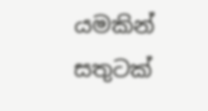යමකින් සතුටක්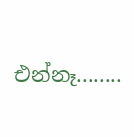එන්නෑ........